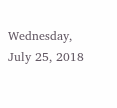Wednesday, July 25, 2018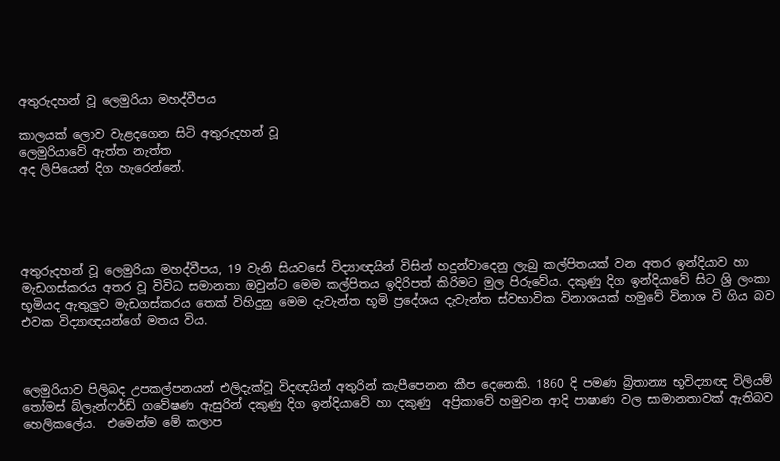අතුරුදහන් වූ ලෙමුරියා මහද්වීපය

කාලයක් ලොව වැළදගෙන සිටි අතුරුදහන් වූ
ලෙමුරියාවේ ඇත්ත නැත්ත
අද ලිපියෙන් දිග හැරෙන්නේ.





අතුරුදහන් වූ ලෙමුරියා මහද්වීපය, 19 වැනි සියවසේ විද්‍යාඥයින් විසින් හදුන්වාදෙනු ලැබු කල්පිතයක් වන අතර ඉන්දියාව හා මැඩගස්කරය අතර වූ විවිධ සමානතා ඔවුන්ට මෙම කල්පිතය ඉදිරිපත් කිරිමට මුල පිරුවේය. දකුණු දිග ඉන්දියාවේ සිට ශ්‍රි ලංකා භූමියද ඇතුලුව මැඩගස්කරය තෙක් විහිදුනු මෙම දැවැන්ත භූමි ප්‍රදේශය දැවැන්ත ස්වභාවික විනාශයක් හමුවේ විනාශ වි ගිය බව එවක විද්‍යාඥයන්ගේ මතය විය.



ලෙමුරියාව පිලිබද උපකල්පනයන් එලිදැක්වූ විදඥයින් අතුරින් කැපීපෙනන කීප දෙනෙකි. 1860 දි පමණ බ්‍රිතාන්‍ය භූවිද්‍යාඥ විලියම් තෝමස් බ්ලැන්ෆර්ඩ් ගවේෂණ ඇසුරින් දකුණු දිග ඉන්දියාවේ හා දකුණු  අප්‍රිකාවේ හමුවන ආදි පාෂාණ වල සාමානතාවක් ඇතිබව හෙලිකලේය.  එමෙන්ම මේ කලාප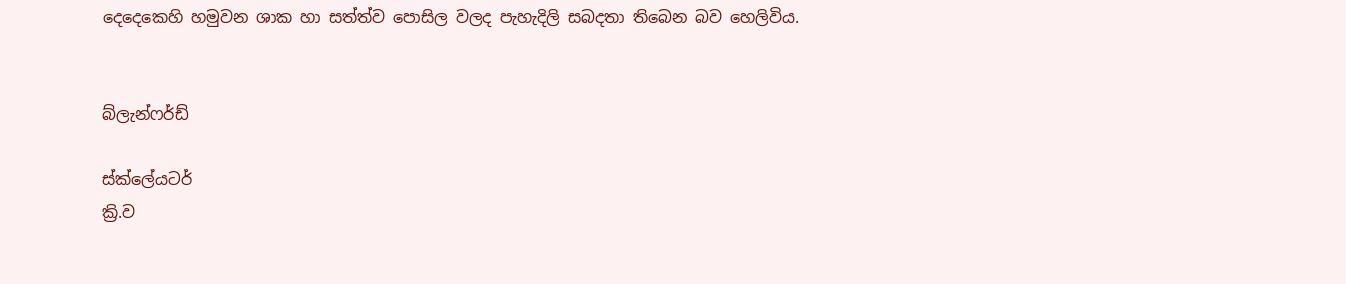දෙදෙකෙහි හමුවන ශාක හා සත්ත්ව පොසිල වලද පැහැදිලි සබදතා තිබෙන බව හෙලිවිය.


බ්ලැන්ෆර්ඩ්

ස්ක්ලේයටර්
ක්‍රි.ව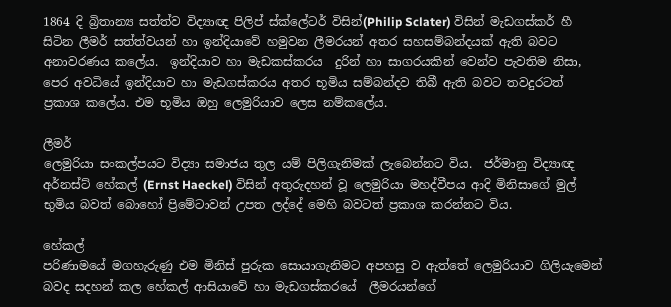1864 දි බ්‍රිතාන්‍ය සත්ත්ව විද්‍යාඥ පිලිප් ස්ක්ලේටර් විසින්(Philip Sclater) විසින් මැඩගස්කර් හී සිටින ලීමර් සත්ත්වයන් හා ඉන්දියාවේ හමුවන ලීමරයන් අතර සහසම්බන්දයක් ඇති බවට අනාවරණය කලේය.  ඉන්දියාව හා මැඩකස්කරය  දුරින් හා සාගරයකින් වෙන්ව පැවතිම නිසා, පෙර අවධියේ ඉන්දියාව හා මැඩගස්කරය අතර භූමිය සම්බන්දව තිබී ඇති බවට තවදුරටත් ප්‍රකාශ කලේය. එම භූමිය ඔහු ලෙමුරියාව ලෙස නම්කලේය.

ලීමර්
ලෙමුරියා සංකල්පයට විද්‍යා සමාජය තුල යම් පිලිගැනිමක් ලැබෙන්නට විය.  ජර්මානු විද්‍යාඥ අර්නස්ට් හේකල් (Ernst Haeckel) විසින් අතුරුදහන් වූ ලෙමුරියා මහද්වීපය ආදි මිනිසාගේ මුල් භුමිය බවත් බොහෝ ප්‍රිමේටාවන් උපත ලද්දේ මෙහි බවටත් ප්‍රකාශ කරන්නට විය.

හේකල්
පරිණාමයේ මගහැරුණු එම මිනිස් පුරුක සොයාගැනිමට අපහසු ව ඇත්තේ ලෙමුරියාව ගිලියැමෙන් බවද සදහන් කල හේකල් ආසියාවේ හා මැඩගස්කරයේ  ලීමරයන්ගේ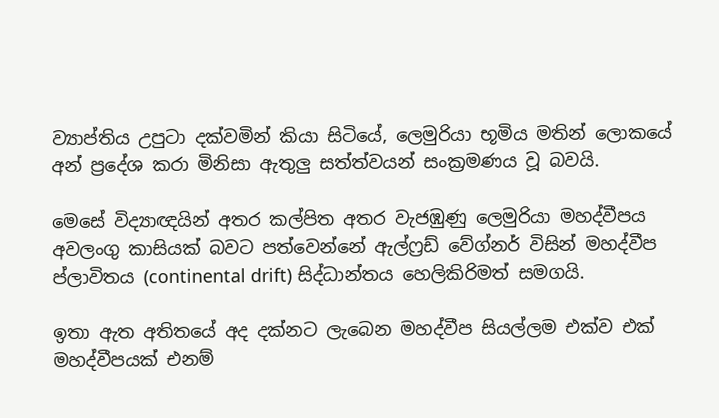ව්‍යාප්තිය උපුටා දක්වමින් කියා සිටියේ, ලෙමුරියා භූමිය මතින් ලොකයේ අන් ප්‍රදේශ කරා මිනිසා ඇතුලු සත්ත්වයන් සංක්‍රමණය වූ බවයි.

මෙසේ විද්‍යාඥයින් අතර කල්පිත අතර වැජඹුණු ලෙමුරියා මහද්වීපය අවලංගු කාසියක් බවට පත්වෙන්නේ ඇල්ෆ්‍රඩ් වේග්නර් විසින් මහද්වීප ප්ලාවිතය (continental drift) සිද්ධාන්තය හෙලිකිරිමත් සමගයි.

ඉතා ඇත අතිතයේ අද දක්නට ලැබෙන මහද්වීප සියල්ලම එක්ව එක් මහද්වීපයක් එනම්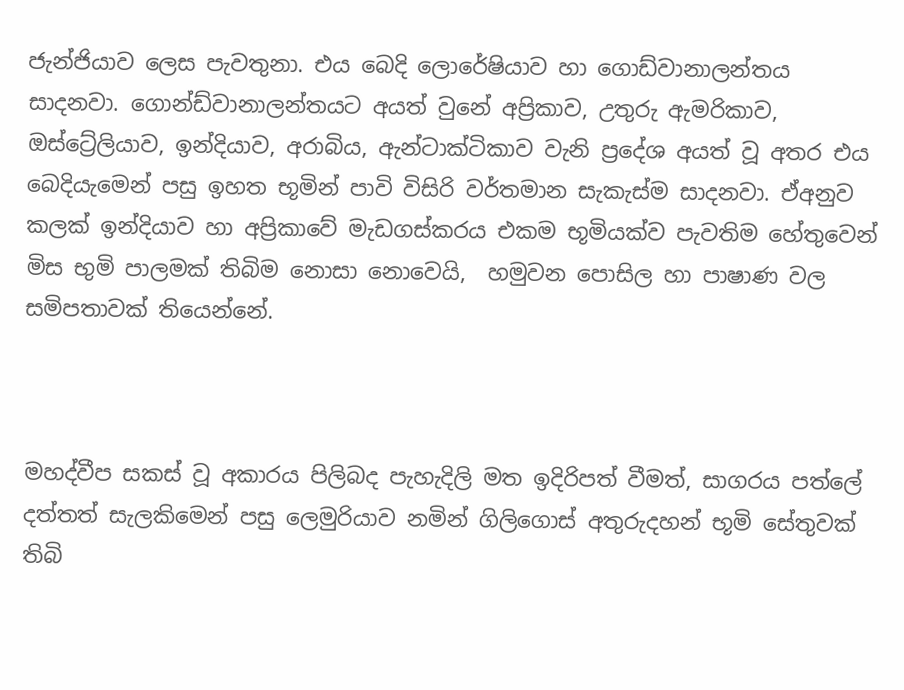ජැන්ජියාව ලෙස පැවතුනා. එය බෙදි ලොරේෂියාව හා ගොඩ්වානාලන්තය සාදනවා. ගොන්ඩ්වානාලන්තයට අයත් වුනේ අප්‍රිකාව, උතුරු ඇමරිකාව, ඔස්ට්‍රේලියාව, ඉන්දියාව, අරාබිය, ඇන්ටාක්ටිකාව වැනි ප්‍රදේශ අයත් වූ අතර එය බෙදියැමෙන් පසු ඉහත භූමින් පාවි විසිරි වර්තමාන සැකැස්ම සාදනවා. ඒඅනුව කලක් ඉන්දියාව හා අප්‍රිකාවේ මැඩගස්කරය එකම භූමියක්ව පැවතිම හේතුවෙන් මිස භුමි පාලමක් තිබිම නොසා නොවෙයි,  හමුවන පොසිල හා පාෂාණ වල සමිපතාවක් තියෙන්නේ.



මහද්වීප සකස් වූ අකාරය පිලිබද පැහැදිලි මත ඉදිරිපත් වීමත්, සාගරය පත්ලේ දත්තත් සැලකිමෙන් පසු ලෙමුරියාව නමින් ගිලිගොස් අතුරුදහන් භූමි සේතුවක් තිබි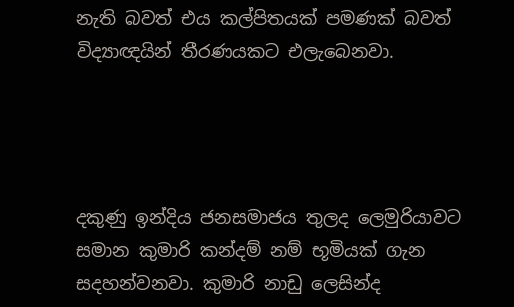නැති බවත් එය කල්පිතයක් පමණක් බවත් විද්‍යාඥයින් තීරණයකට එලැබෙනවා.




දකුණු ඉන්දිය ජනසමාජය තුලද ලෙමුරියාවට සමාන කුමාරි කන්දම් නම් භූමියක් ගැන සදහන්වනවා. කුමාරි නාඩු ලෙසින්ද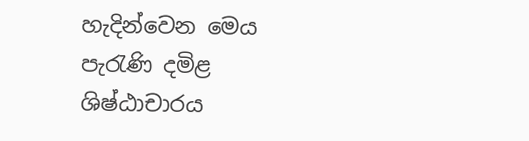හැදින්වෙන මෙය පැරැණි දමිළ ශිෂ්ඨාචාරය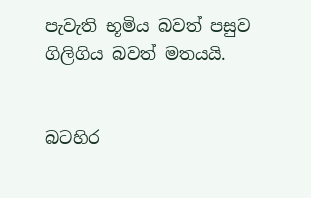පැවැති භූමිය බවත් පසුව ගිලිගිය බවත් මතයයි.


බටහිර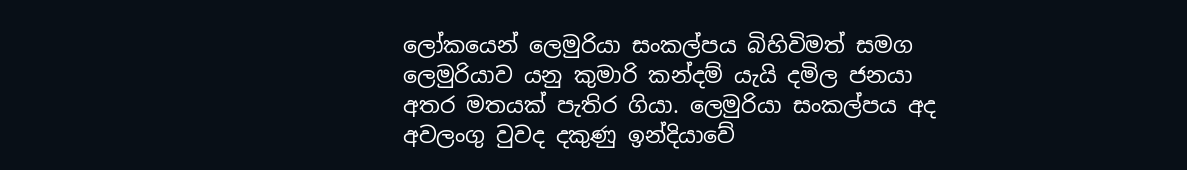ලෝකයෙන් ලෙමුරියා සංකල්පය බිහිවිමත් සමග ලෙමුරියාව යනු කුමාරි කන්දම් යැයි දමිල ජනයා අතර මතයක් පැතිර ගියා. ලෙමුරියා සංකල්පය අද අවලංගු වුවද දකුණු ඉන්දියාවේ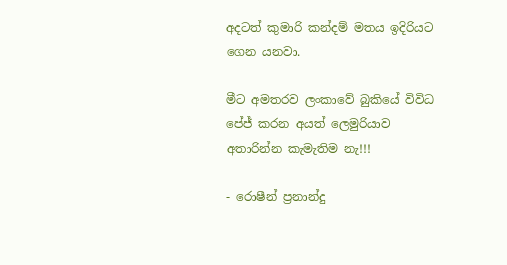අදටත් කුමාරි කන්දම් මතය ඉදිරියට ගෙන යනවා.

මීට අමතරව ලංකාවේ බුකියේ විවිධ පේජ් කරන අයත් ලෙමුරියාව අතාරින්න කැමැතිම නැ!!!

- රොෂීන් ප්‍රනාන්දු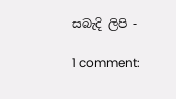සබැදි ලිපි -

1 comment: